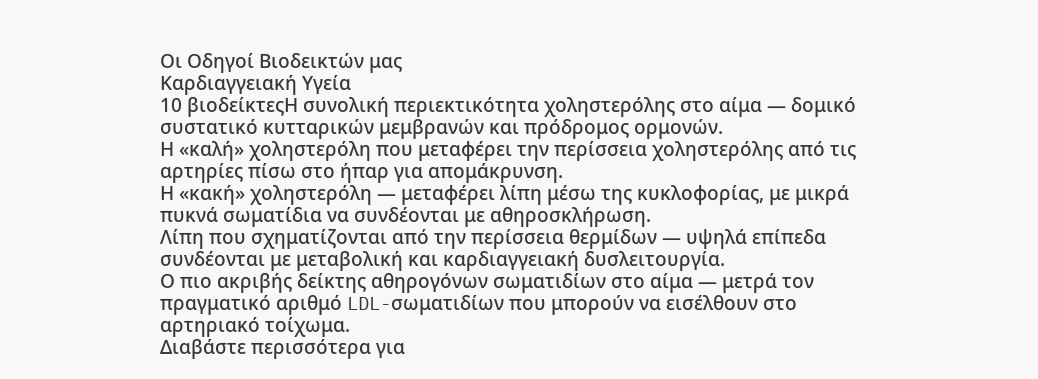Οι Οδηγοί Βιοδεικτών μας
Καρδιαγγειακή Υγεία
10 βιοδείκτεςΗ συνολική περιεκτικότητα χοληστερόλης στο αίμα — δομικό συστατικό κυτταρικών μεμβρανών και πρόδρομος ορμονών.
Η «καλή» χοληστερόλη που μεταφέρει την περίσσεια χοληστερόλης από τις αρτηρίες πίσω στο ήπαρ για απομάκρυνση.
Η «κακή» χοληστερόλη — μεταφέρει λίπη μέσω της κυκλοφορίας, με μικρά πυκνά σωματίδια να συνδέονται με αθηροσκλήρωση.
Λίπη που σχηματίζονται από την περίσσεια θερμίδων — υψηλά επίπεδα συνδέονται με μεταβολική και καρδιαγγειακή δυσλειτουργία.
Ο πιο ακριβής δείκτης αθηρογόνων σωματιδίων στο αίμα — μετρά τον πραγματικό αριθμό LDL-σωματιδίων που μπορούν να εισέλθουν στο αρτηριακό τοίχωμα.
Διαβάστε περισσότερα για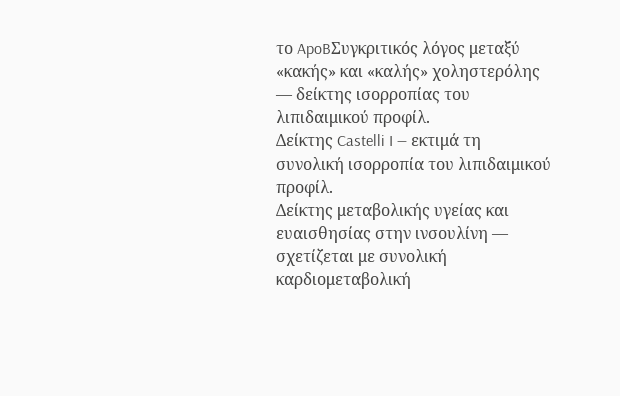το ApoBΣυγκριτικός λόγος μεταξύ «κακής» και «καλής» χοληστερόλης — δείκτης ισορροπίας του λιπιδαιμικού προφίλ.
Δείκτης Castelli I — εκτιμά τη συνολική ισορροπία του λιπιδαιμικού προφίλ.
Δείκτης μεταβολικής υγείας και ευαισθησίας στην ινσουλίνη — σχετίζεται με συνολική καρδιομεταβολική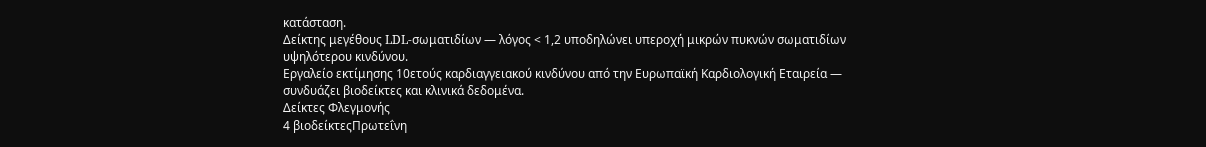κατάσταση.
Δείκτης μεγέθους LDL-σωματιδίων — λόγος < 1,2 υποδηλώνει υπεροχή μικρών πυκνών σωματιδίων υψηλότερου κινδύνου.
Εργαλείο εκτίμησης 10ετούς καρδιαγγειακού κινδύνου από την Ευρωπαϊκή Καρδιολογική Εταιρεία — συνδυάζει βιοδείκτες και κλινικά δεδομένα.
Δείκτες Φλεγμονής
4 βιοδείκτεςΠρωτεΐνη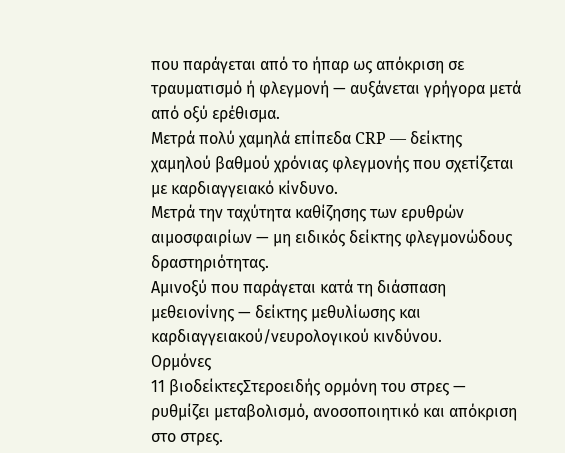που παράγεται από το ήπαρ ως απόκριση σε τραυματισμό ή φλεγμονή — αυξάνεται γρήγορα μετά από οξύ ερέθισμα.
Μετρά πολύ χαμηλά επίπεδα CRP — δείκτης χαμηλού βαθμού χρόνιας φλεγμονής που σχετίζεται με καρδιαγγειακό κίνδυνο.
Μετρά την ταχύτητα καθίζησης των ερυθρών αιμοσφαιρίων — μη ειδικός δείκτης φλεγμονώδους δραστηριότητας.
Αμινοξύ που παράγεται κατά τη διάσπαση μεθειονίνης — δείκτης μεθυλίωσης και καρδιαγγειακού/νευρολογικού κινδύνου.
Ορμόνες
11 βιοδείκτεςΣτεροειδής ορμόνη του στρες — ρυθμίζει μεταβολισμό, ανοσοποιητικό και απόκριση στο στρες.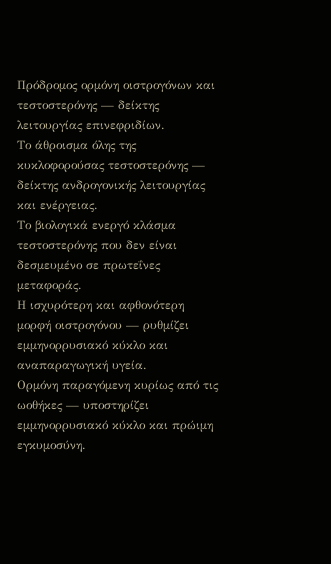Πρόδρομος ορμόνη οιστρογόνων και τεστοστερόνης — δείκτης λειτουργίας επινεφριδίων.
Το άθροισμα όλης της κυκλοφορούσας τεστοστερόνης — δείκτης ανδρογονικής λειτουργίας και ενέργειας.
Το βιολογικά ενεργό κλάσμα τεστοστερόνης που δεν είναι δεσμευμένο σε πρωτεΐνες μεταφοράς.
Η ισχυρότερη και αφθονότερη μορφή οιστρογόνου — ρυθμίζει εμμηνορρυσιακό κύκλο και αναπαραγωγική υγεία.
Ορμόνη παραγόμενη κυρίως από τις ωοθήκες — υποστηρίζει εμμηνορρυσιακό κύκλο και πρώιμη εγκυμοσύνη.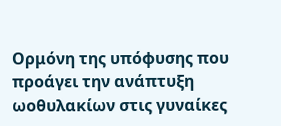Ορμόνη της υπόφυσης που προάγει την ανάπτυξη ωοθυλακίων στις γυναίκες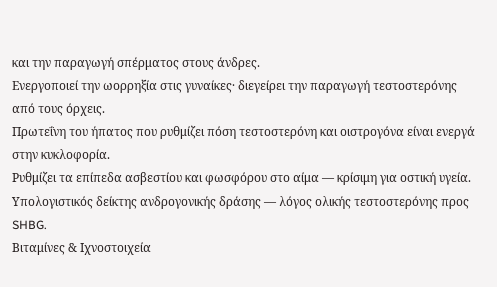και την παραγωγή σπέρματος στους άνδρες.
Ενεργοποιεί την ωορρηξία στις γυναίκες· διεγείρει την παραγωγή τεστοστερόνης από τους όρχεις.
Πρωτεΐνη του ήπατος που ρυθμίζει πόση τεστοστερόνη και οιστρογόνα είναι ενεργά στην κυκλοφορία.
Ρυθμίζει τα επίπεδα ασβεστίου και φωσφόρου στο αίμα — κρίσιμη για οστική υγεία.
Υπολογιστικός δείκτης ανδρογονικής δράσης — λόγος ολικής τεστοστερόνης προς SHBG.
Βιταμίνες & Ιχνοστοιχεία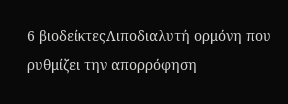6 βιοδείκτεςΛιποδιαλυτή ορμόνη που ρυθμίζει την απορρόφηση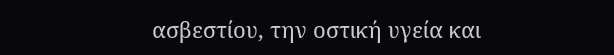ασβεστίου, την οστική υγεία και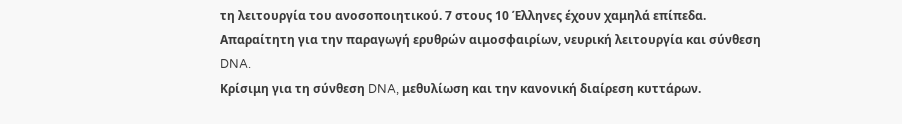τη λειτουργία του ανοσοποιητικού. 7 στους 10 Έλληνες έχουν χαμηλά επίπεδα.
Απαραίτητη για την παραγωγή ερυθρών αιμοσφαιρίων, νευρική λειτουργία και σύνθεση DNA.
Κρίσιμη για τη σύνθεση DNA, μεθυλίωση και την κανονική διαίρεση κυττάρων.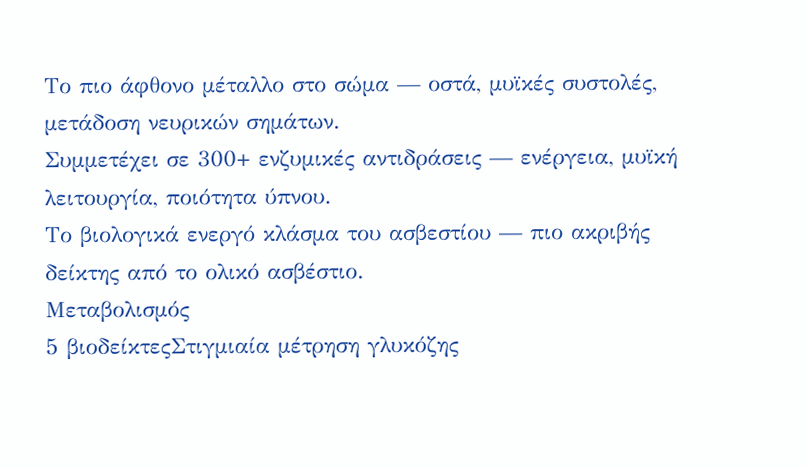Το πιο άφθονο μέταλλο στο σώμα — οστά, μυϊκές συστολές, μετάδοση νευρικών σημάτων.
Συμμετέχει σε 300+ ενζυμικές αντιδράσεις — ενέργεια, μυϊκή λειτουργία, ποιότητα ύπνου.
Το βιολογικά ενεργό κλάσμα του ασβεστίου — πιο ακριβής δείκτης από το ολικό ασβέστιο.
Μεταβολισμός
5 βιοδείκτεςΣτιγμιαία μέτρηση γλυκόζης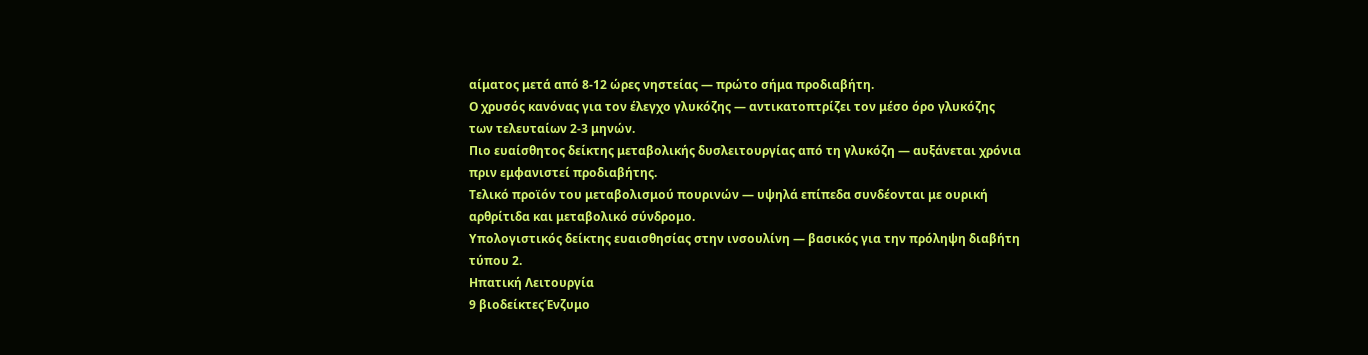αίματος μετά από 8-12 ώρες νηστείας — πρώτο σήμα προδιαβήτη.
Ο χρυσός κανόνας για τον έλεγχο γλυκόζης — αντικατοπτρίζει τον μέσο όρο γλυκόζης των τελευταίων 2-3 μηνών.
Πιο ευαίσθητος δείκτης μεταβολικής δυσλειτουργίας από τη γλυκόζη — αυξάνεται χρόνια πριν εμφανιστεί προδιαβήτης.
Τελικό προϊόν του μεταβολισμού πουρινών — υψηλά επίπεδα συνδέονται με ουρική αρθρίτιδα και μεταβολικό σύνδρομο.
Υπολογιστικός δείκτης ευαισθησίας στην ινσουλίνη — βασικός για την πρόληψη διαβήτη τύπου 2.
Ηπατική Λειτουργία
9 βιοδείκτεςΈνζυμο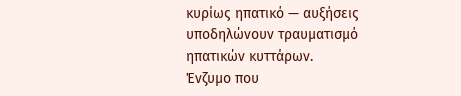κυρίως ηπατικό — αυξήσεις υποδηλώνουν τραυματισμό ηπατικών κυττάρων.
Ένζυμο που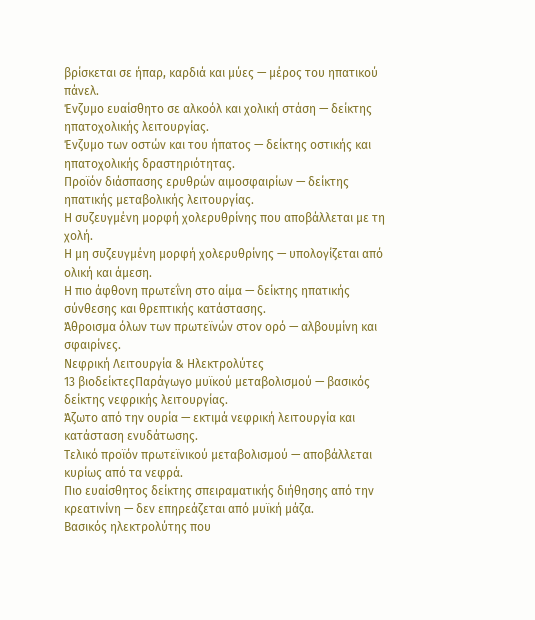βρίσκεται σε ήπαρ, καρδιά και μύες — μέρος του ηπατικού πάνελ.
Ένζυμο ευαίσθητο σε αλκοόλ και χολική στάση — δείκτης ηπατοχολικής λειτουργίας.
Ένζυμο των οστών και του ήπατος — δείκτης οστικής και ηπατοχολικής δραστηριότητας.
Προϊόν διάσπασης ερυθρών αιμοσφαιρίων — δείκτης ηπατικής μεταβολικής λειτουργίας.
Η συζευγμένη μορφή χολερυθρίνης που αποβάλλεται με τη χολή.
Η μη συζευγμένη μορφή χολερυθρίνης — υπολογίζεται από ολική και άμεση.
Η πιο άφθονη πρωτεΐνη στο αίμα — δείκτης ηπατικής σύνθεσης και θρεπτικής κατάστασης.
Άθροισμα όλων των πρωτεϊνών στον ορό — αλβουμίνη και σφαιρίνες.
Νεφρική Λειτουργία & Ηλεκτρολύτες
13 βιοδείκτεςΠαράγωγο μυϊκού μεταβολισμού — βασικός δείκτης νεφρικής λειτουργίας.
Άζωτο από την ουρία — εκτιμά νεφρική λειτουργία και κατάσταση ενυδάτωσης.
Τελικό προϊόν πρωτεϊνικού μεταβολισμού — αποβάλλεται κυρίως από τα νεφρά.
Πιο ευαίσθητος δείκτης σπειραματικής διήθησης από την κρεατινίνη — δεν επηρεάζεται από μυϊκή μάζα.
Βασικός ηλεκτρολύτης που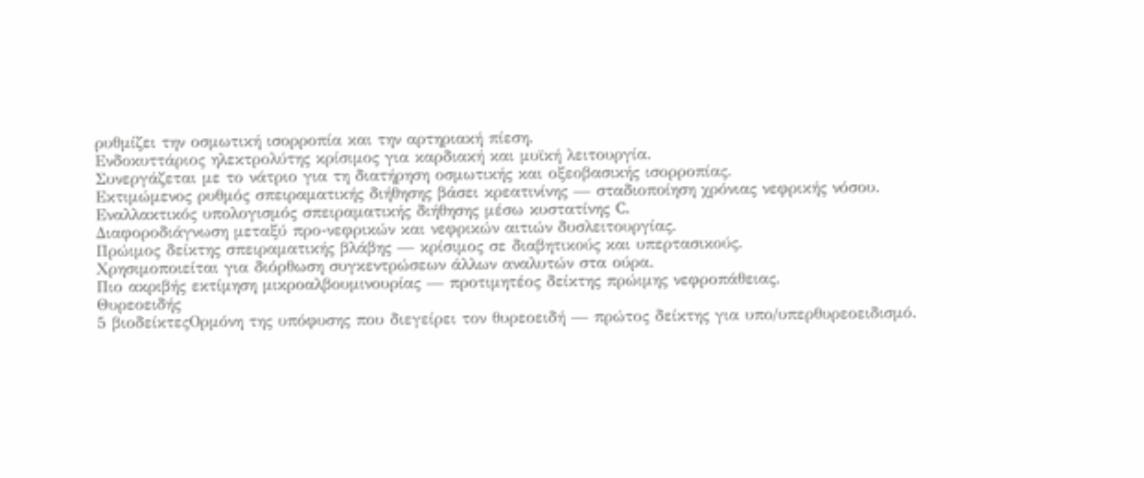ρυθμίζει την οσμωτική ισορροπία και την αρτηριακή πίεση.
Ενδοκυττάριος ηλεκτρολύτης κρίσιμος για καρδιακή και μυϊκή λειτουργία.
Συνεργάζεται με το νάτριο για τη διατήρηση οσμωτικής και οξεοβασικής ισορροπίας.
Εκτιμώμενος ρυθμός σπειραματικής διήθησης βάσει κρεατινίνης — σταδιοποίηση χρόνιας νεφρικής νόσου.
Εναλλακτικός υπολογισμός σπειραματικής διήθησης μέσω κυστατίνης C.
Διαφοροδιάγνωση μεταξύ προ-νεφρικών και νεφρικών αιτιών δυσλειτουργίας.
Πρώιμος δείκτης σπειραματικής βλάβης — κρίσιμος σε διαβητικούς και υπερτασικούς.
Χρησιμοποιείται για διόρθωση συγκεντρώσεων άλλων αναλυτών στα ούρα.
Πιο ακριβής εκτίμηση μικροαλβουμινουρίας — προτιμητέος δείκτης πρώιμης νεφροπάθειας.
Θυρεοειδής
5 βιοδείκτεςΟρμόνη της υπόφυσης που διεγείρει τον θυρεοειδή — πρώτος δείκτης για υπο/υπερθυρεοειδισμό.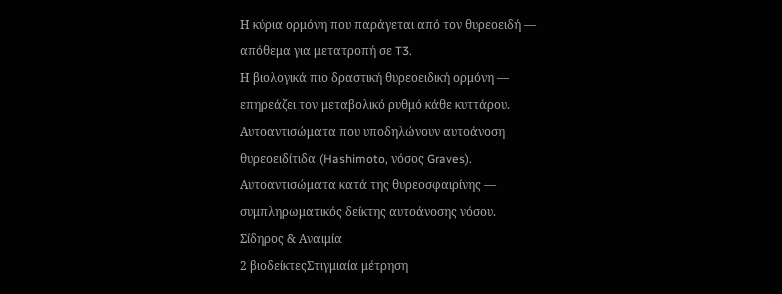Η κύρια ορμόνη που παράγεται από τον θυρεοειδή — απόθεμα για μετατροπή σε T3.
Η βιολογικά πιο δραστική θυρεοειδική ορμόνη — επηρεάζει τον μεταβολικό ρυθμό κάθε κυττάρου.
Αυτοαντισώματα που υποδηλώνουν αυτοάνοση θυρεοειδίτιδα (Hashimoto, νόσος Graves).
Αυτοαντισώματα κατά της θυρεοσφαιρίνης — συμπληρωματικός δείκτης αυτοάνοσης νόσου.
Σίδηρος & Αναιμία
2 βιοδείκτεςΣτιγμιαία μέτρηση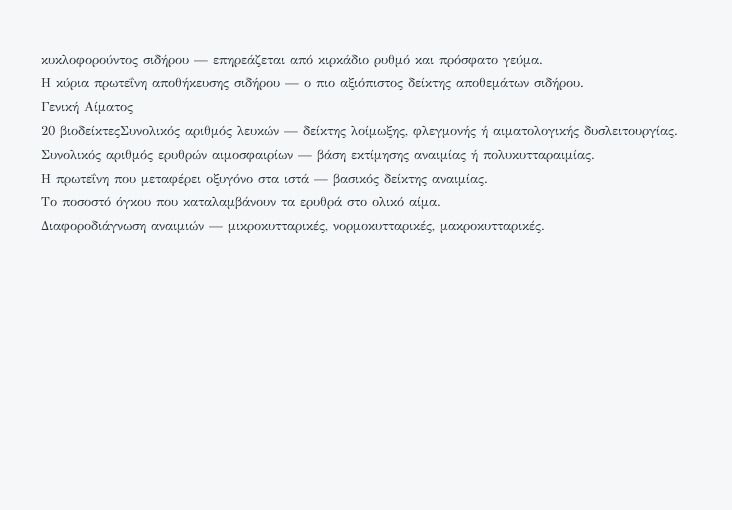κυκλοφορούντος σιδήρου — επηρεάζεται από κιρκάδιο ρυθμό και πρόσφατο γεύμα.
Η κύρια πρωτεΐνη αποθήκευσης σιδήρου — ο πιο αξιόπιστος δείκτης αποθεμάτων σιδήρου.
Γενική Αίματος
20 βιοδείκτεςΣυνολικός αριθμός λευκών — δείκτης λοίμωξης, φλεγμονής ή αιματολογικής δυσλειτουργίας.
Συνολικός αριθμός ερυθρών αιμοσφαιρίων — βάση εκτίμησης αναιμίας ή πολυκυτταραιμίας.
Η πρωτεΐνη που μεταφέρει οξυγόνο στα ιστά — βασικός δείκτης αναιμίας.
Το ποσοστό όγκου που καταλαμβάνουν τα ερυθρά στο ολικό αίμα.
Διαφοροδιάγνωση αναιμιών — μικροκυτταρικές, νορμοκυτταρικές, μακροκυτταρικές.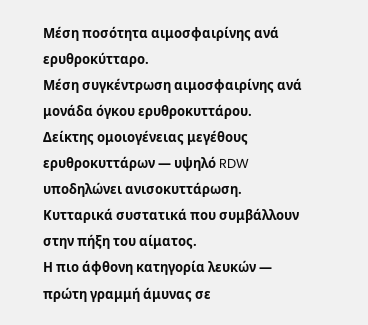Μέση ποσότητα αιμοσφαιρίνης ανά ερυθροκύτταρο.
Μέση συγκέντρωση αιμοσφαιρίνης ανά μονάδα όγκου ερυθροκυττάρου.
Δείκτης ομοιογένειας μεγέθους ερυθροκυττάρων — υψηλό RDW υποδηλώνει ανισοκυττάρωση.
Κυτταρικά συστατικά που συμβάλλουν στην πήξη του αίματος.
Η πιο άφθονη κατηγορία λευκών — πρώτη γραμμή άμυνας σε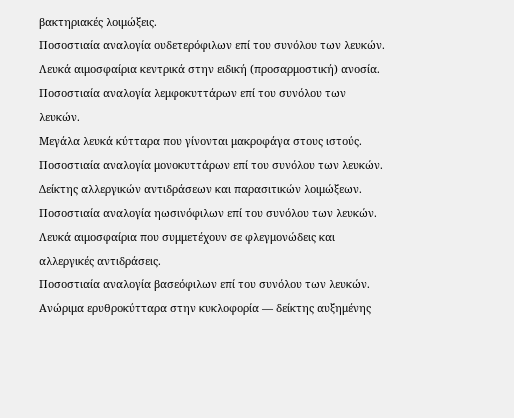βακτηριακές λοιμώξεις.
Ποσοστιαία αναλογία ουδετερόφιλων επί του συνόλου των λευκών.
Λευκά αιμοσφαίρια κεντρικά στην ειδική (προσαρμοστική) ανοσία.
Ποσοστιαία αναλογία λεμφοκυττάρων επί του συνόλου των λευκών.
Μεγάλα λευκά κύτταρα που γίνονται μακροφάγα στους ιστούς.
Ποσοστιαία αναλογία μονοκυττάρων επί του συνόλου των λευκών.
Δείκτης αλλεργικών αντιδράσεων και παρασιτικών λοιμώξεων.
Ποσοστιαία αναλογία ηωσινόφιλων επί του συνόλου των λευκών.
Λευκά αιμοσφαίρια που συμμετέχουν σε φλεγμονώδεις και αλλεργικές αντιδράσεις.
Ποσοστιαία αναλογία βασεόφιλων επί του συνόλου των λευκών.
Ανώριμα ερυθροκύτταρα στην κυκλοφορία — δείκτης αυξημένης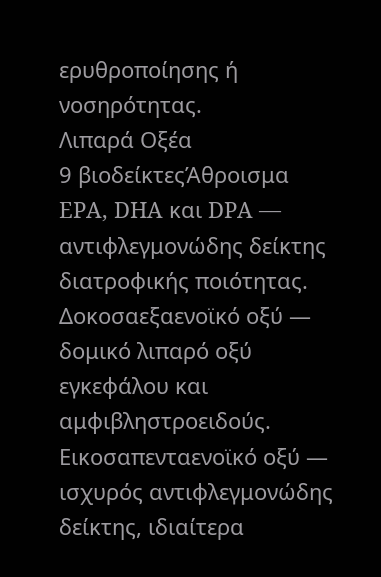ερυθροποίησης ή νοσηρότητας.
Λιπαρά Οξέα
9 βιοδείκτεςΆθροισμα EPA, DHA και DPA — αντιφλεγμονώδης δείκτης διατροφικής ποιότητας.
Δοκοσαεξαενοϊκό οξύ — δομικό λιπαρό οξύ εγκεφάλου και αμφιβληστροειδούς.
Εικοσαπενταενοϊκό οξύ — ισχυρός αντιφλεγμονώδης δείκτης, ιδιαίτερα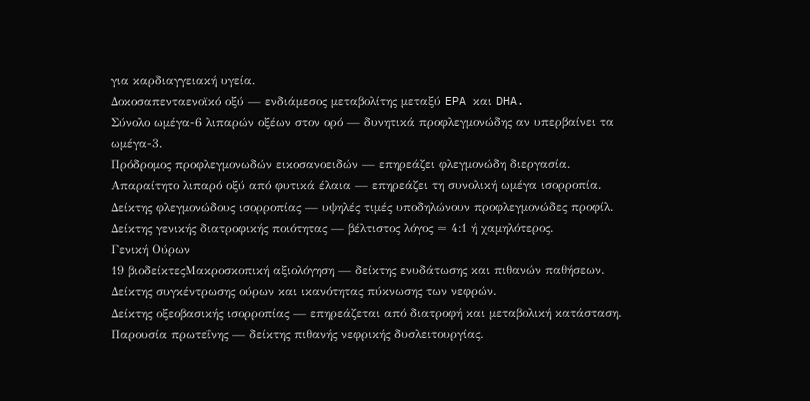για καρδιαγγειακή υγεία.
Δοκοσαπενταενοϊκό οξύ — ενδιάμεσος μεταβολίτης μεταξύ EPA και DHA.
Σύνολο ωμέγα-6 λιπαρών οξέων στον ορό — δυνητικά προφλεγμονώδης αν υπερβαίνει τα ωμέγα-3.
Πρόδρομος προφλεγμονωδών εικοσανοειδών — επηρεάζει φλεγμονώδη διεργασία.
Απαραίτητο λιπαρό οξύ από φυτικά έλαια — επηρεάζει τη συνολική ωμέγα ισορροπία.
Δείκτης φλεγμονώδους ισορροπίας — υψηλές τιμές υποδηλώνουν προφλεγμονώδες προφίλ.
Δείκτης γενικής διατροφικής ποιότητας — βέλτιστος λόγος ≈ 4:1 ή χαμηλότερος.
Γενική Ούρων
19 βιοδείκτεςΜακροσκοπική αξιολόγηση — δείκτης ενυδάτωσης και πιθανών παθήσεων.
Δείκτης συγκέντρωσης ούρων και ικανότητας πύκνωσης των νεφρών.
Δείκτης οξεοβασικής ισορροπίας — επηρεάζεται από διατροφή και μεταβολική κατάσταση.
Παρουσία πρωτεΐνης — δείκτης πιθανής νεφρικής δυσλειτουργίας.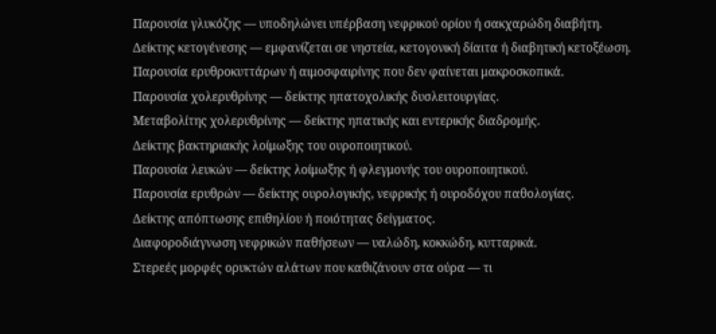Παρουσία γλυκόζης — υποδηλώνει υπέρβαση νεφρικού ορίου ή σακχαρώδη διαβήτη.
Δείκτης κετογένεσης — εμφανίζεται σε νηστεία, κετογονική δίαιτα ή διαβητική κετοξέωση.
Παρουσία ερυθροκυττάρων ή αιμοσφαιρίνης που δεν φαίνεται μακροσκοπικά.
Παρουσία χολερυθρίνης — δείκτης ηπατοχολικής δυσλειτουργίας.
Μεταβολίτης χολερυθρίνης — δείκτης ηπατικής και εντερικής διαδρομής.
Δείκτης βακτηριακής λοίμωξης του ουροποιητικού.
Παρουσία λευκών — δείκτης λοίμωξης ή φλεγμονής του ουροποιητικού.
Παρουσία ερυθρών — δείκτης ουρολογικής, νεφρικής ή ουροδόχου παθολογίας.
Δείκτης απόπτωσης επιθηλίου ή ποιότητας δείγματος.
Διαφοροδιάγνωση νεφρικών παθήσεων — υαλώδη, κοκκώδη, κυτταρικά.
Στερεές μορφές ορυκτών αλάτων που καθιζάνουν στα ούρα — τι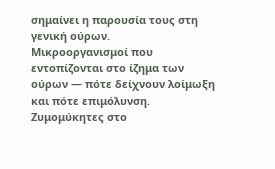σημαίνει η παρουσία τους στη γενική ούρων.
Μικροοργανισμοί που εντοπίζονται στο ίζημα των ούρων — πότε δείχνουν λοίμωξη και πότε επιμόλυνση.
Ζυμομύκητες στο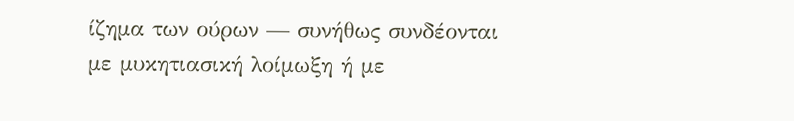ίζημα των ούρων — συνήθως συνδέονται με μυκητιασική λοίμωξη ή με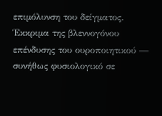επιμόλυνση του δείγματος.
Έκκριμα της βλεννογόνου επένδυσης του ουροποιητικού — συνήθως φυσιολογικό σε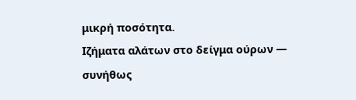μικρή ποσότητα.
Ιζήματα αλάτων στο δείγμα ούρων — συνήθως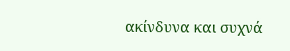ακίνδυνα και συχνά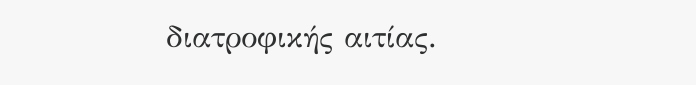διατροφικής αιτίας.